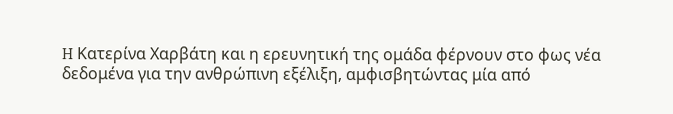H Κατερίνα Χαρβάτη και η ερευνητική της ομάδα φέρνουν στο φως νέα δεδομένα για την ανθρώπινη εξέλιξη, αμφισβητώντας μία από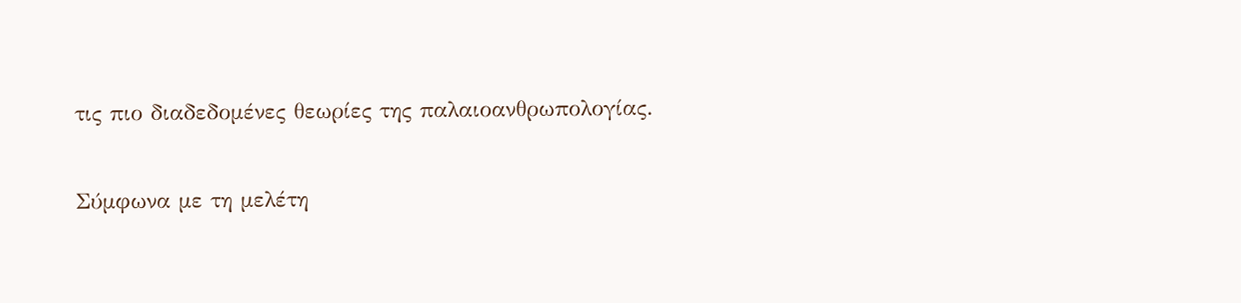τις πιο διαδεδομένες θεωρίες της παλαιοανθρωπολογίας.

Σύμφωνα με τη μελέτη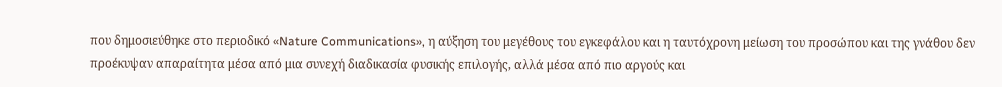που δημοσιεύθηκε στο περιοδικό «Nature Communications», η αύξηση του μεγέθους του εγκεφάλου και η ταυτόχρονη μείωση του προσώπου και της γνάθου δεν προέκυψαν απαραίτητα μέσα από μια συνεχή διαδικασία φυσικής επιλογής, αλλά μέσα από πιο αργούς και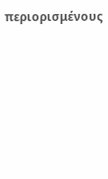περιορισμένους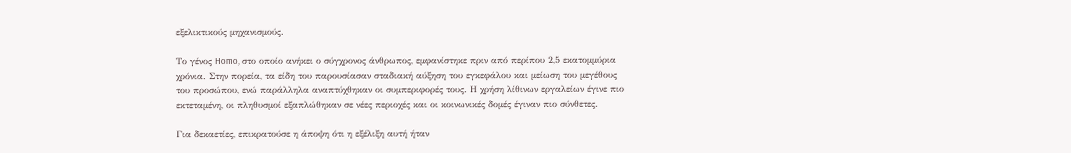εξελικτικούς μηχανισμούς.

Το γένος Homo, στο οποίο ανήκει ο σύγχρονος άνθρωπος, εμφανίστηκε πριν από περίπου 2,5 εκατομμύρια χρόνια. Στην πορεία, τα είδη του παρουσίασαν σταδιακή αύξηση του εγκεφάλου και μείωση του μεγέθους του προσώπου, ενώ παράλληλα αναπτύχθηκαν οι συμπεριφορές τους. Η χρήση λίθινων εργαλείων έγινε πιο εκτεταμένη, οι πληθυσμοί εξαπλώθηκαν σε νέες περιοχές και οι κοινωνικές δομές έγιναν πιο σύνθετες.

Για δεκαετίες, επικρατούσε η άποψη ότι η εξέλιξη αυτή ήταν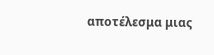αποτέλεσμα μιας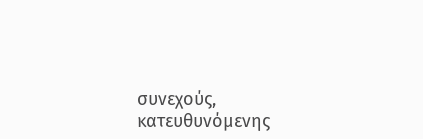συνεχούς, κατευθυνόμενης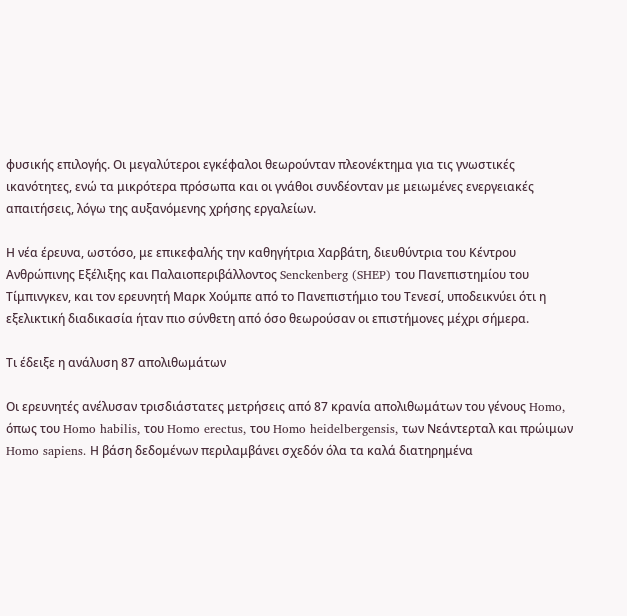φυσικής επιλογής. Οι μεγαλύτεροι εγκέφαλοι θεωρούνταν πλεονέκτημα για τις γνωστικές ικανότητες, ενώ τα μικρότερα πρόσωπα και οι γνάθοι συνδέονταν με μειωμένες ενεργειακές απαιτήσεις, λόγω της αυξανόμενης χρήσης εργαλείων.

Η νέα έρευνα, ωστόσο, με επικεφαλής την καθηγήτρια Χαρβάτη, διευθύντρια του Κέντρου Ανθρώπινης Εξέλιξης και Παλαιοπεριβάλλοντος Senckenberg (SHEP) του Πανεπιστημίου του Τίμπινγκεν, και τον ερευνητή Μαρκ Χούμπε από το Πανεπιστήμιο του Τενεσί, υποδεικνύει ότι η εξελικτική διαδικασία ήταν πιο σύνθετη από όσο θεωρούσαν οι επιστήμονες μέχρι σήμερα.

Τι έδειξε η ανάλυση 87 απολιθωμάτων

Οι ερευνητές ανέλυσαν τρισδιάστατες μετρήσεις από 87 κρανία απολιθωμάτων του γένους Homo, όπως του Homo habilis, του Homo erectus, του Homo heidelbergensis, των Νεάντερταλ και πρώιμων Homo sapiens. Η βάση δεδομένων περιλαμβάνει σχεδόν όλα τα καλά διατηρημένα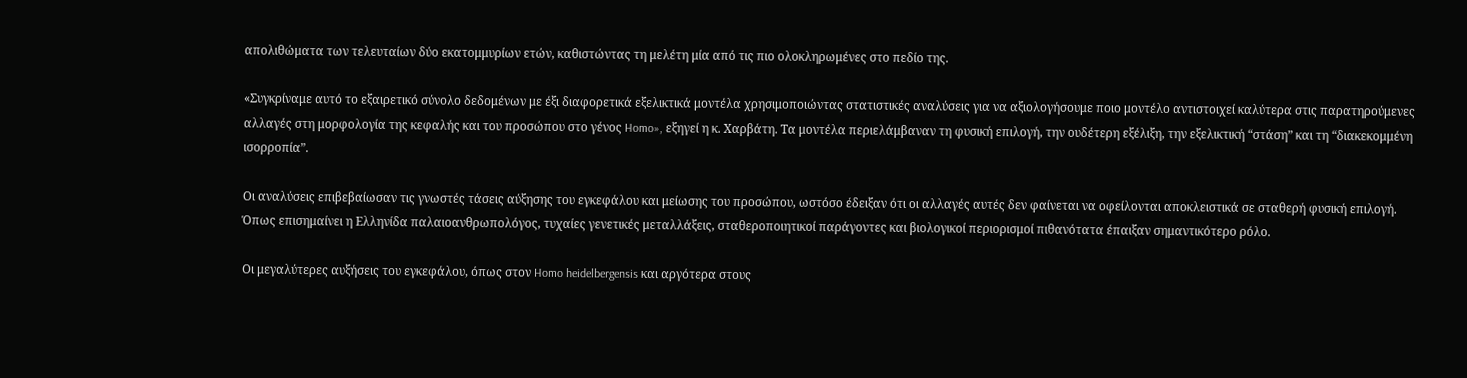απολιθώματα των τελευταίων δύο εκατομμυρίων ετών, καθιστώντας τη μελέτη μία από τις πιο ολοκληρωμένες στο πεδίο της.

«Συγκρίναμε αυτό το εξαιρετικό σύνολο δεδομένων με έξι διαφορετικά εξελικτικά μοντέλα χρησιμοποιώντας στατιστικές αναλύσεις για να αξιολογήσουμε ποιο μοντέλο αντιστοιχεί καλύτερα στις παρατηρούμενες αλλαγές στη μορφολογία της κεφαλής και του προσώπου στο γένος Homo», εξηγεί η κ. Χαρβάτη. Τα μοντέλα περιελάμβαναν τη φυσική επιλογή, την ουδέτερη εξέλιξη, την εξελικτική “στάση” και τη “διακεκομμένη ισορροπία”.

Οι αναλύσεις επιβεβαίωσαν τις γνωστές τάσεις αύξησης του εγκεφάλου και μείωσης του προσώπου, ωστόσο έδειξαν ότι οι αλλαγές αυτές δεν φαίνεται να οφείλονται αποκλειστικά σε σταθερή φυσική επιλογή. Όπως επισημαίνει η Ελληνίδα παλαιοανθρωπολόγος, τυχαίες γενετικές μεταλλάξεις, σταθεροποιητικοί παράγοντες και βιολογικοί περιορισμοί πιθανότατα έπαιξαν σημαντικότερο ρόλο.

Οι μεγαλύτερες αυξήσεις του εγκεφάλου, όπως στον Homo heidelbergensis και αργότερα στους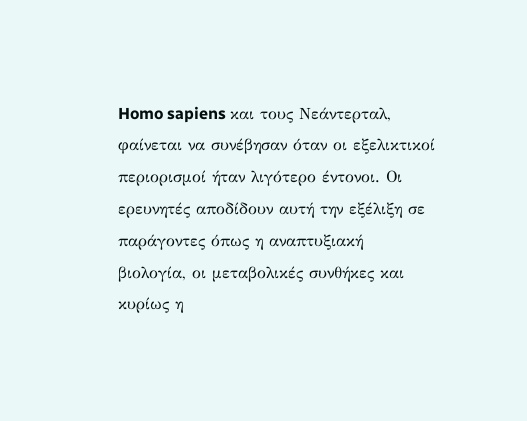Homo sapiens και τους Νεάντερταλ, φαίνεται να συνέβησαν όταν οι εξελικτικοί περιορισμοί ήταν λιγότερο έντονοι. Οι ερευνητές αποδίδουν αυτή την εξέλιξη σε παράγοντες όπως η αναπτυξιακή βιολογία, οι μεταβολικές συνθήκες και κυρίως η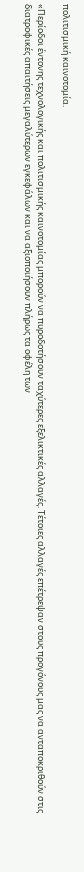πολιτισμική καινοτομία.

«Περίοδοι έντονης τεχνολογικής και πολιτισμικής καινοτομίας μπορούν να πυροδοτήσουν ταχύτερες εξελικτικές αλλαγές. Τέτοιες αλλαγές επέτρεψαν στους προγόνους μας να ανταποκριθούν στις διατροφικές απαιτήσεις μεγαλύτερων εγκεφάλων και να αξιοποιήσουν πλήρως τα οφέλη των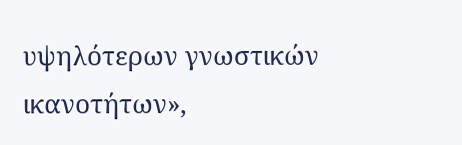υψηλότερων γνωστικών ικανοτήτων»,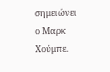σημειώνει ο Μαρκ Χούμπε.